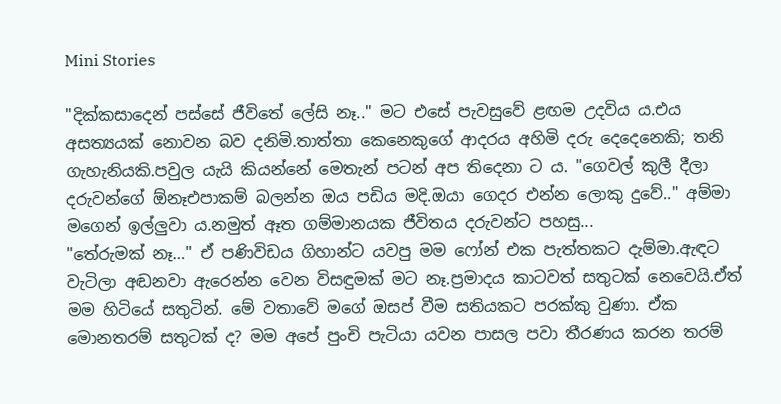Mini Stories

"දික්කසාදෙන් පස්සේ ජීවිතේ ලේසි නෑ.." මට එසේ පැවසුවේ ළඟම උදවිය ය.එය අසත්‍යයක් නොවන බව දනිමි.තාත්තා කෙනෙකුගේ ආදරය අහිමි දරු දෙදෙනෙකි; තනි ගැහැනියකි.පවුල යැයි කියන්නේ මෙතැන් පටන් අප තිදෙනා ට ය. "ගෙවල් කුලී දීලා දරුවන්ගේ ඕනෑඑපාකම් බලන්න ඔය පඩිය මදි.ඔයා ගෙදර එන්න ලොකු දුවේ.." අම්මා මගෙන් ඉල්ලුවා ය.නමුත් ඈත ගම්මානයක ජීවිතය දරුවන්ට පහසු...
"තේරුමක් නෑ…" ඒ පණිවිඩය ගිහාන්ට යවපු මම ෆෝන් එක පැත්තකට දැම්මා.ඇඳට වැටිලා අඬනවා ඇරෙන්න වෙන විසඳුමක් මට නෑ.ප්‍රමාදය කාටවත් සතුටක් නෙවෙයි.ඒත් මම හිටියේ සතුටින්. මේ වතාවේ මගේ ඔසප් වීම සතියකට පරක්කු වුණා. ඒක මොනතරම් සතුටක් ද? මම අපේ පුංචි පැටියා යවන පාසල පවා තීරණය කරන තරම්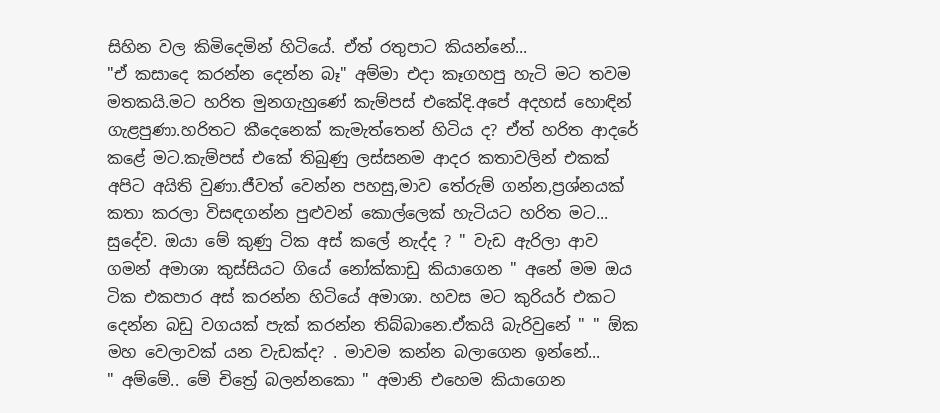සිහින වල කිමිදෙමින් හිටියේ. ඒත් රතුපාට කියන්නේ...
"ඒ කසාදෙ කරන්න දෙන්න බෑ" අම්මා එදා කෑගහපු හැටි මට තවම මතකයි.මට හරිත මුනගැහුණේ කැම්පස් එකේදි.අපේ අදහස් හොඳින් ගැළපුණා.හරිතට කීදෙනෙක් කැමැත්තෙන් හිටිය ද? ඒත් හරිත ආදරේ කළේ මට.කැම්පස් එකේ තිබුණු ලස්සනම ආදර කතාවලින් එකක් අපිට අයිති වුණා.ජීවත් වෙන්න පහසු,මාව තේරුම් ගන්න,ප්‍රශ්නයක් කතා කරලා විසඳගන්න පුළුවන් කොල්ලෙක් හැටියට හරිත මට...
සුදේව. ඔයා මේ කුණු ටික අස් කලේ නැද්ද ? " වැඩ ඇරිලා ආව ගමන් අමාශා කුස්සියට ගියේ නෝක්කාඩු කියාගෙන " අනේ මම ඔය ටික එකපාර අස් කරන්න හිටියේ අමාශා. හවස මට කුරියර් එකට දෙන්න බඩු වගයක් පැක් කරන්න තිබ්බානෙ.ඒකයි බැරිවුනේ " " ඕක මහ වෙලාවක් යන වැඩක්ද? . මාවම කන්න බලාගෙන ඉන්නේ...
" අම්මේ.. මේ චිත්‍රේ බලන්නකො " අමානි එහෙම කියාගෙන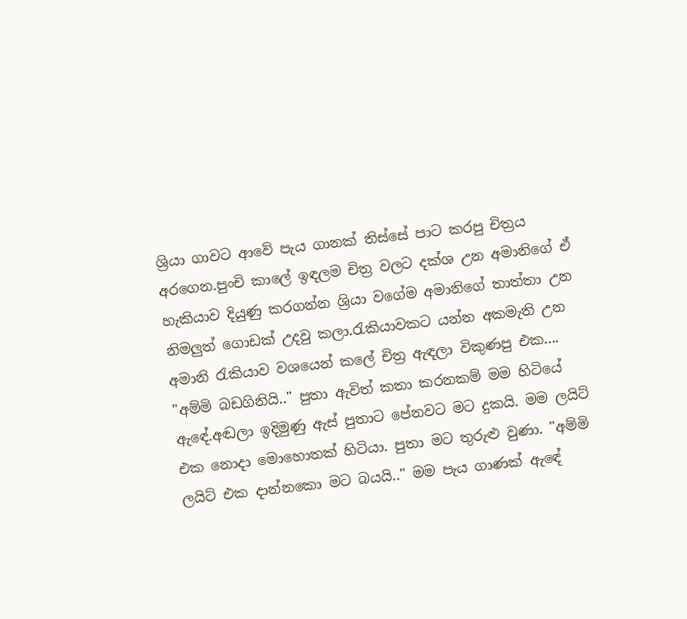ශ්‍රියා ගාවට ආවේ පැය ගානක් තිස්සේ පාට කරපු චිත්‍රය අරගෙන.පුංචි කාලේ ඉඳලම චිත්‍ර වලට දක්ශ උන අමානිගේ ඒ හැකියාව දියුණු කරගන්න ශ්‍රියා වගේම අමානිගේ තාත්තා උන නිමලුත් ගොඩක් උදවු කලා.රැකියාවකට යන්න අකමැති උන අමානි රැකියාව වශයෙන් කලේ චිත්‍ර ඇඳලා විකුණපු එක....
"අම්මි බඩගිනියි.." පුතා ඇවිත් කතා කරනකම් මම හිටියේ ඇඳේ.අඬලා ඉදිමුණු ඇස් පුතාට පේනවට මට දුකයි. මම ලයිට් එක නොදා මොහොතක් හිටියා. පුතා මට තුරුළු වුණා. "අම්මි ලයිට් එක දාන්නකො මට බයයි.." මම පැය ගාණක් ඇඳේ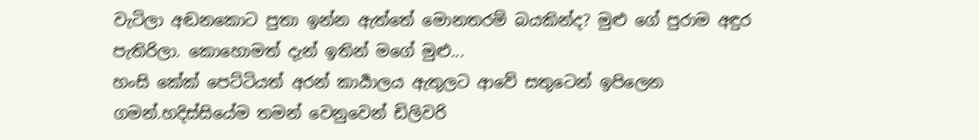වැටිලා අඬනකොට පුතා ඉන්න ඇත්තේ මොනතරම් බයකින්ද? මුළු ගේ පුරාම අඳුර පැතිරිලා. කොහොමත් දැන් ඉතින් මගේ මුළු...
හංසි කේක් පෙට්ටියත් අරන් කාර්‍යාලය ඇතුලට ආවේ සතුටෙන් ඉපිලෙන ගමන්.හදිස්සියේම තමන් වෙනුවෙන් ඩිලිවරි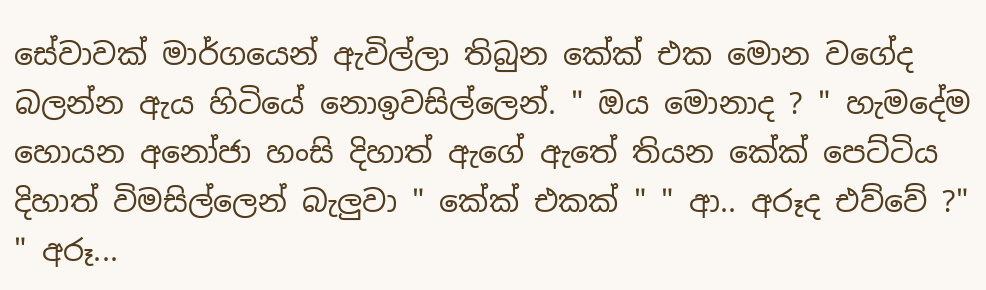සේවාවක් මාර්ගයෙන් ඇවිල්ලා තිබුන කේක් එක මොන වගේද බලන්න ඇය හිටියේ නොඉවසිල්ලෙන්. " ඔය මොනාද ? " හැමදේම හොයන අනෝජා හංසි දිහාත් ඇගේ ඇතේ තියන කේක් පෙට්ටිය දිහාත් විමසිල්ලෙන් බැලුවා " කේක් එකක් " " ආ.. අරූද එව්වේ ?" " අරූ...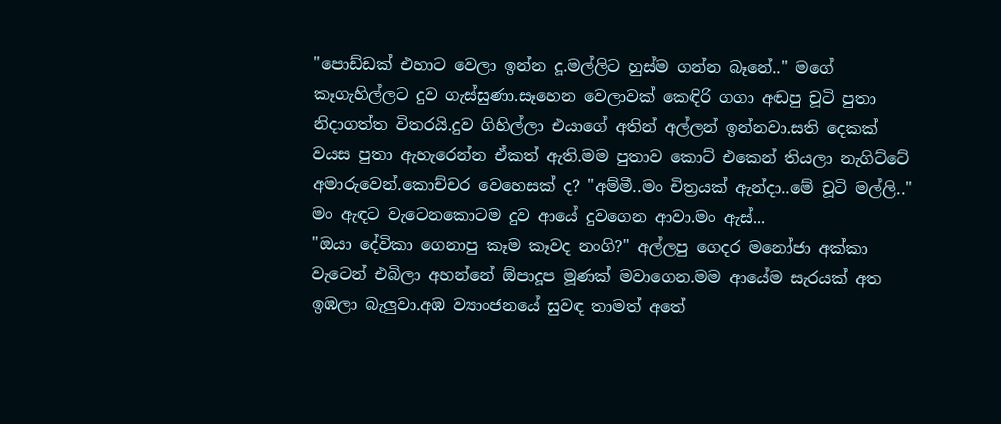"පොඩ්ඩක් එහාට වෙලා ඉන්න දූ.මල්ලිට හුස්ම ගන්න බෑනේ.." මගේ කෑගැහිල්ලට දුව ගැස්සුණා.සෑහෙන වෙලාවක් කෙඳිරි ගගා අඬපු චූටි පුතා නිදාගත්ත විතරයි.දුව ගිහිල්ලා එයාගේ අතින් අල්ලන් ඉන්නවා.සති දෙකක් වයස පුතා ඇහැරෙන්න ඒකත් ඇති.මම පුතාව කොට් එකෙන් තියලා නැගිට්ටේ අමාරුවෙන්.කොච්චර වෙහෙසක් ද? "අම්මී..මං චිත්‍රයක් ඇන්දා..මේ චූටි මල්ලි.." මං ඇඳට වැටෙනකොටම දුව ආයේ දුවගෙන ආවා.මං ඇස්...
"ඔයා දේවිකා ගෙනාපු කෑම කෑවද නංගි?" අල්ලපු ගෙදර මනෝජා අක්කා වැටෙන් එබිලා අහන්නේ ඕපාදූප මූණක් මවාගෙන.මම ආයේම සැරයක් අත ඉඹලා බැලුවා.අඹ ව්‍යාංජනයේ සුවඳ තාමත් අතේ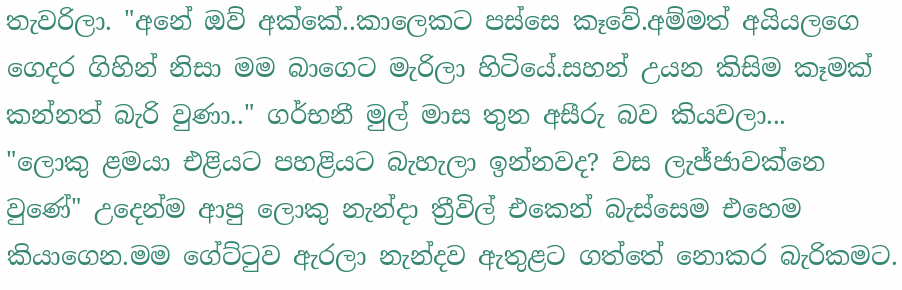තැවරිලා. "අනේ ඔව් අක්කේ..කාලෙකට පස්සෙ කෑවේ.අම්මත් අයියලගෙ ගෙදර ගිහින් නිසා මම බාගෙට මැරිලා හිටියේ.සහන් උයන කිසිම කෑමක් කන්නත් බැරි වුණා.." ගර්භනී මුල් මාස තුන අසීරු බව කියවලා...
"ලොකු ළමයා එළියට පහළියට බැහැලා ඉන්නවද? වස ලැජ්ජාවක්නෙ වුණේ" උදෙන්ම ආපු ලොකු නැන්දා ත්‍රීවිල් එකෙන් බැස්සෙම එහෙම කියාගෙන.මම ගේට්ටුව ඇරලා නැන්දව ඇතුළට ගත්තේ නොකර බැරිකමට.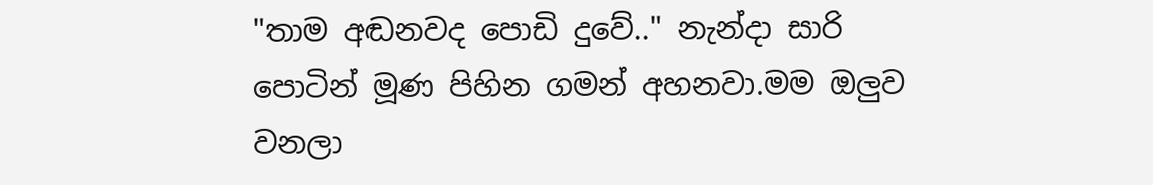"තාම අඬනවද පොඩි දුවේ.." නැන්දා සාරි පොටින් මූණ පිහින ගමන් අහනවා.මම ඔලුව වනලා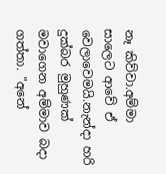නෑ කිව්වා.අම්මා සාලෙට ආවේ ඒ වෙලාවෙමයි.නැන්දා හරි දුක්බර මුහුණක් මවාගෙන අම්මාව බදා ගත්තා. "අනේ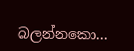බලන්නකො...